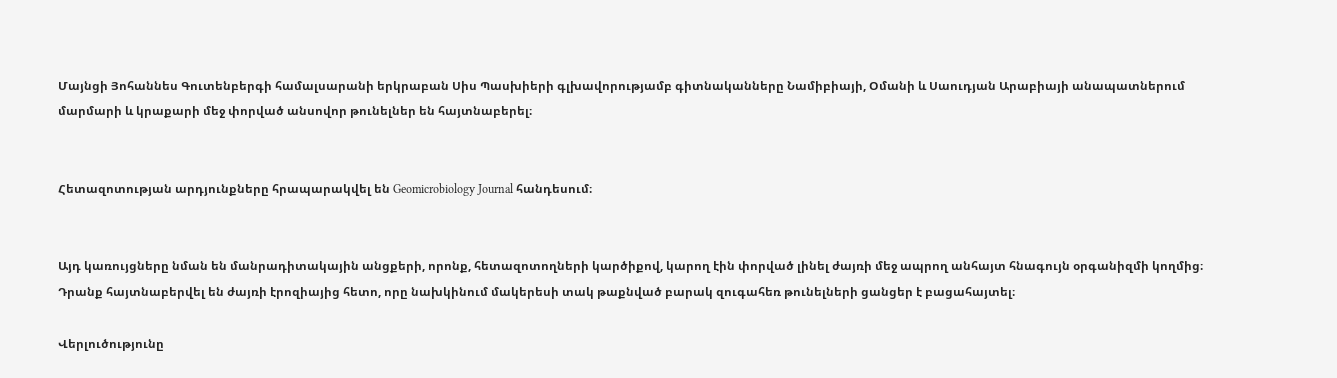Մայնցի Յոհաննես Գուտենբերգի համալսարանի երկրաբան Սիս Պասխիերի գլխավորությամբ գիտնականները Նամիբիայի, Օմանի և Սաուդյան Արաբիայի անապատներում մարմարի և կրաքարի մեջ փորված անսովոր թունելներ են հայտնաբերել։


Հետազոտության արդյունքները հրապարակվել են Geomicrobiology Journal հանդեսում։


Այդ կառույցները նման են մանրադիտակային անցքերի, որոնք, հետազոտողների կարծիքով, կարող էին փորված լինել ժայռի մեջ ապրող անհայտ հնագույն օրգանիզմի կողմից։ Դրանք հայտնաբերվել են ժայռի էրոզիայից հետո, որը նախկինում մակերեսի տակ թաքնված բարակ զուգահեռ թունելների ցանցեր է բացահայտել։

Վերլուծությունը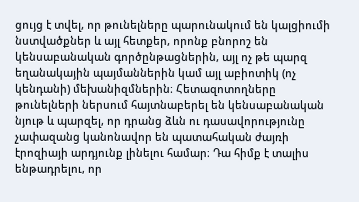ցույց է տվել, որ թունելները պարունակում են կալցիումի նստվածքներ և այլ հետքեր, որոնք բնորոշ են կենսաբանական գործընթացներին, այլ ոչ թե պարզ եղանակային պայմաններին կամ այլ աբիոտիկ (ոչ կենդանի) մեխանիզմներին։ Հետազոտողները թունելների ներսում հայտնաբերել են կենսաբանական նյութ և պարզել, որ դրանց ձևն ու դասավորությունը չափազանց կանոնավոր են պատահական ժայռի էրոզիայի արդյունք լինելու համար։ Դա հիմք է տալիս ենթադրելու, որ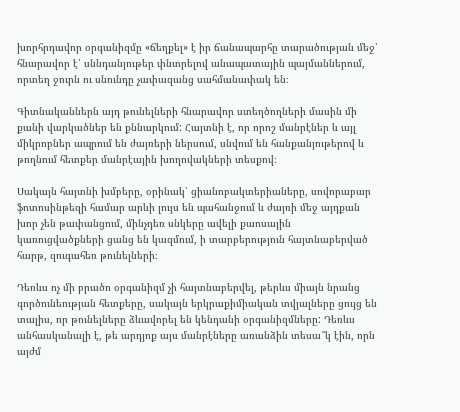խորհրդավոր օրգանիզմը «ճեղքել» է իր ճանապարհը տարածության մեջ՝ հնարավոր է՝ սննդանյութեր փնտրելով անապատային պայմաններում, որտեղ ջուրն ու սնունդը չափազանց սահմանափակ են։

Գիտնականներն այդ թունելների հնարավոր ստեղծողների մասին մի քանի վարկածներ են քննարկում: Հայտնի է, որ որոշ մանրէներ և այլ միկրոբներ ապրում են ժայռերի ներսում, սնվում են հանքանյութերով և թողնում հետքեր մանրէային խողովակների տեսքով։

Սակայն հայտնի խմբերը, օրինակ՝ ցիանոբակտերիաները, սովորաբար ֆոտոսինթեզի համար արևի լույս են պահանջում և ժայռի մեջ այդքան խոր չեն թափանցում, մինչդեռ սնկերը ավելի քաոսային կառուցվածքների ցանց են կազմում, ի տարբերություն հայտնաբերված հարթ, զուգահեռ թունելների։

Դեռևս ոչ մի բրածո օրգանիզմ չի հայտնաբերվել, թերևս միայն նրանց գործունեության հետքերը, սակայն երկրաքիմիական տվյալները ցույց են տալիս, որ թունելները ձևավորել են կենդանի օրգանիզմները: Դեռևս անհասկանալի է, թե արդյոք այս մանրէները առանձին տեսա՞կ էին, որն այժմ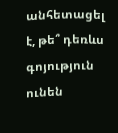անհետացել է, թե՞ դեռևս գոյություն ունեն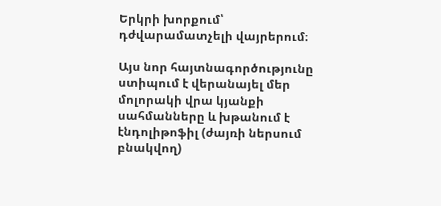Երկրի խորքում՝ դժվարամատչելի վայրերում։

Այս նոր հայտնագործությունը ստիպում է վերանայել մեր մոլորակի վրա կյանքի սահմանները և խթանում է էնդոլիթոֆիլ (ժայռի ներսում բնակվող)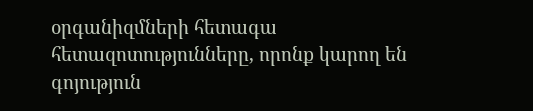օրգանիզմների հետագա հետազոտությունները, որոնք կարող են գոյություն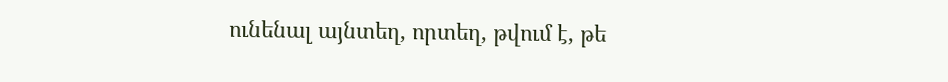ունենալ այնտեղ, որտեղ, թվում է, թե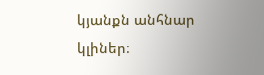կյանքն անհնար կլիներ։